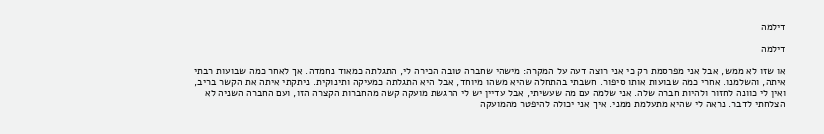דילמה

דילמה

או שזו לא ממש, אבל אני מפרסמת רק כי אני רוצה דעה על המקרה: מישהי שחברה טובה הכירה לי, התגלתה כמאוד נחמדה. אך לאחר כמה שבועות רבתי איתה, והשלמנו. אחרי כמה שבועות אותו סיפור. חשבתי בהתחלה שהיא משהו מיוחד, אבל היא התגלתה כמעיקה ותינוקית. ניתקתי איתה את הקשר בריב, ואין לי כוונה לחזור ולהיות חברה שלה. אני שלמה עם מה שעשיתי, אבל עדיין יש לי הרגשת מועקה קשה מהחברות הקצרה הזו, ועם החברה השניה לא הצלחתי לדבר. נראה לי שהיא מתעלמת ממני. איך אני יכולה להיפטר מהמועקה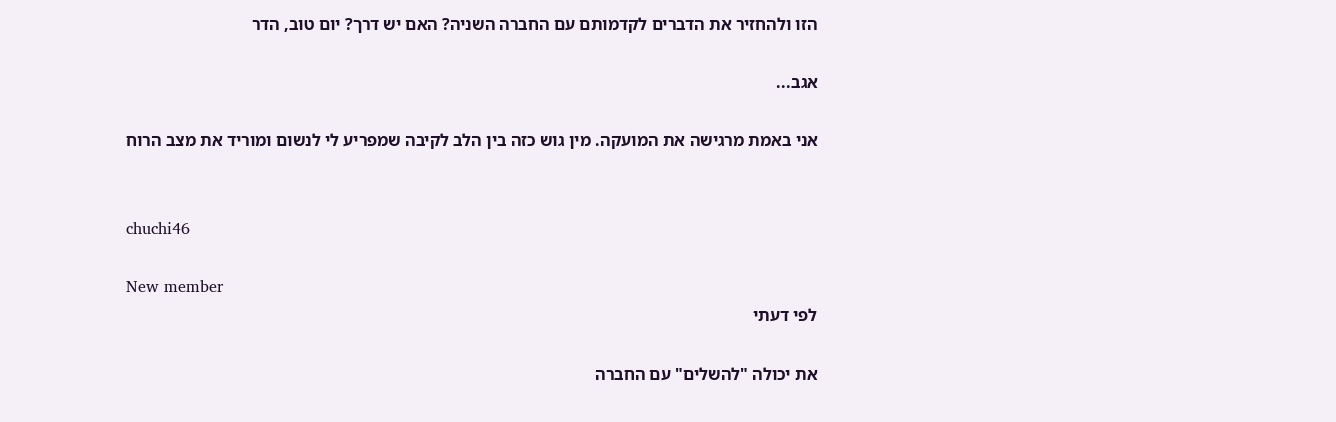הזו ולהחזיר את הדברים לקדמותם עם החברה השניה? האם יש דרך? יום טוב, הדר

אגב...

אני באמת מרגישה את המועקה. מין גוש כזה בין הלב לקיבה שמפריע לי לנשום ומוריד את מצב הרוח


chuchi46

New member
לפי דעתי

את יכולה "להשלים" עם החברה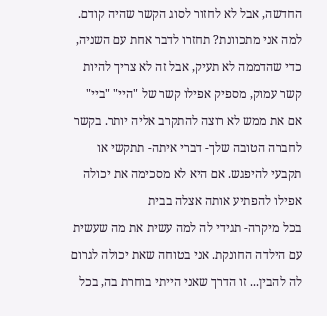החדשה, אבל לא לחזור לסוג הקשר שהיה קודם. למה אני מתכוונת? תחזרו לדבר אחת עם השניה, כדי שהדממה לא תעיק, אבל זה לא צריך להיות קשר עמוק, מספיק אפילו קשר של "היי" "ביי" אם את ממש לא רוצה להתקרב אליה יותר. בקשר לחברה הטובה שלך- דברי איתה- תתקשי או תקבעי להיפגש. אם היא לא מסכימה את יכולה אפילו להפתיע אותה אצלה בבית
בכל מיקרה- תגידי לה למה עשית את מה שעשית עם הילדה החונקת. אני בטוחה שאת יכולה לגרום לה להבין... זו הדרך שאני הייתי בוחרת בה, בכל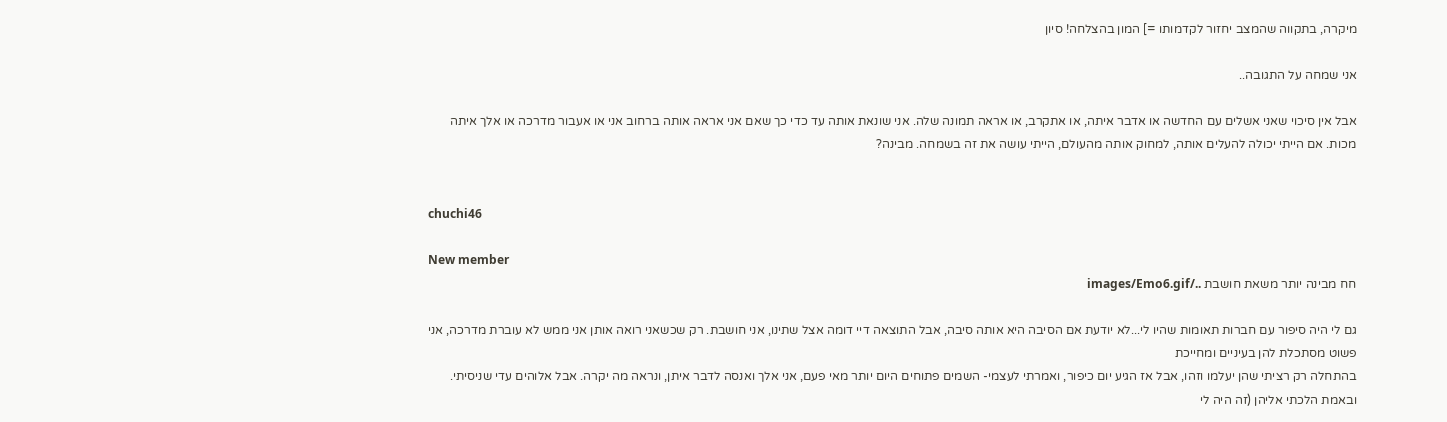מיקרה, בתקווה שהמצב יחזור לקדמותו =] המון בהצלחה! סיון

אני שמחה על התגובה..

אבל אין סיכוי שאני אשלים עם החדשה או אדבר איתה, או אתקרב, או אראה תמונה שלה. אני שונאת אותה עד כדי כך שאם אני אראה אותה ברחוב אני או אעבור מדרכה או אלך איתה מכות. אם הייתי יכולה להעלים אותה, למחוק אותה מהעולם, הייתי עושה את זה בשמחה. מבינה?


chuchi46

New member
חח מבינה יותר משאת חושבת ../images/Emo6.gif

גם לי היה סיפור עם חברות תאומות שהיו לי...לא יודעת אם הסיבה היא אותה סיבה, אבל התוצאה דיי דומה אצל שתינו, אני חושבת. רק שכשאני רואה אותן אני ממש לא עוברת מדרכה, אני פשוט מסתכלת להן בעיניים ומחייכת
בהתחלה רק רציתי שהן יעלמו וזהו, אבל אז הגיע יום כיפור, ואמרתי לעצמי- השמים פתוחים היום יותר מאי פעם, אני אלך ואנסה לדבר איתן, ונראה מה יקרה. אבל אלוהים עדי שניסיתי. ובאמת הלכתי אליהן (זה היה לי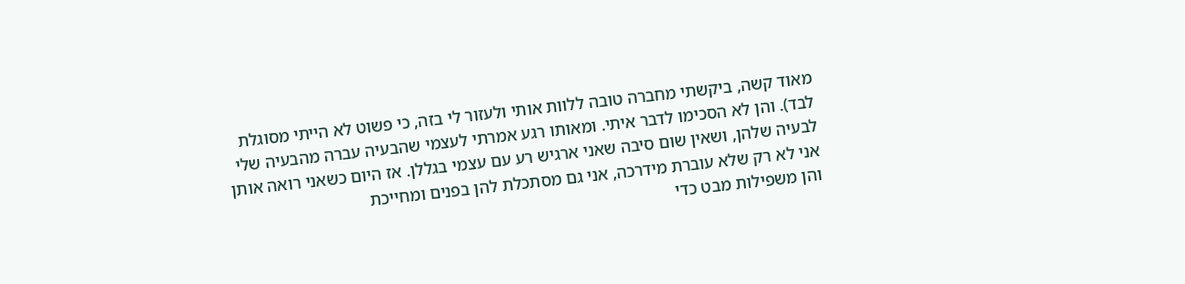מאוד קשה, ביקשתי מחברה טובה ללוות אותי ולעזור לי בזה, כי פשוט לא הייתי מסוגלת לבד). והן לא הסכימו לדבר איתי. ומאותו רגע אמרתי לעצמי שהבעיה עברה מהבעיה שלי לבעיה שלהן, ושאין שום סיבה שאני ארגיש רע עם עצמי בגללן. אז היום כשאני רואה אותן אני לא רק שלא עוברת מידרכה, אני גם מסתכלת להן בפנים ומחייכת
והן משפילות מבט כדי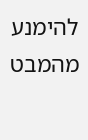להימנע מהמבט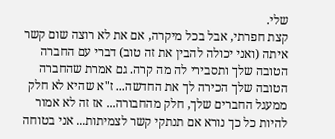שלי.
קצת חפרתי, אבל בכל מיקרה, אם את לא רוצה שום קשר איתה (ואני יכולה להבין את זה טוב) דברי עם החברה הטובה שלך ותסבירי לה מה קרה. גם אמרת שהחברה הטובה שלך הכירה לך את החדשה... ז"א שהיא לא חלק ממעגל החברים שלך, חלק מהחבורה... אז זה לא אמור להיות כל כך נורא אם תנתקי קשר לצמיתות... אני בטוחה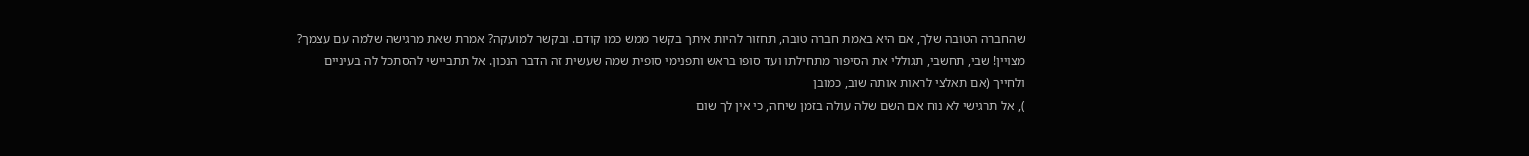שהחברה הטובה שלך, אם היא באמת חברה טובה, תחזור להיות איתך בקשר ממש כמו קודם. ובקשר למועקה? אמרת שאת מרגישה שלמה עם עצמך? מצויין! שבי, תחשבי, תגוללי את הסיפור מתחילתו ועד סופו בראש ותפנימי סופית שמה שעשית זה הדבר הנכון. אל תתביישי להסתכל לה בעיניים ולחייך (אם תאלצי לראות אותה שוב, כמובן
), אל תרגישי לא נוח אם השם שלה עולה בזמן שיחה, כי אין לך שום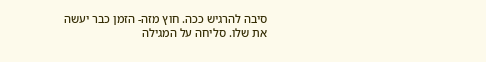סיבה להרגיש ככה. חוץ מזה- הזמן כבר יעשה את שלו. סליחה על המגילה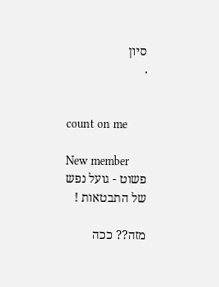סיון
.


count on me

New member
פשוט - גועל נפש של התבטאות !

מזה?? ככה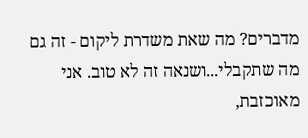מדברים? מה שאת משדרת ליקום - זה גם מה שתקבלי...ושנאה זה לא טוב. אני מאוכזבת,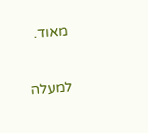מאוד.

למעלה